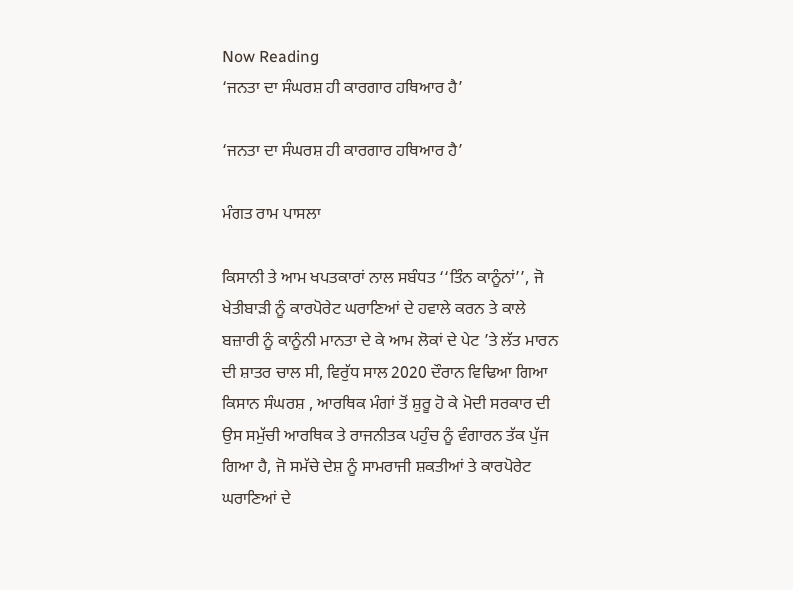Now Reading
‘ਜਨਤਾ ਦਾ ਸੰਘਰਸ਼ ਹੀ ਕਾਰਗਾਰ ਹਥਿਆਰ ਹੈ’

‘ਜਨਤਾ ਦਾ ਸੰਘਰਸ਼ ਹੀ ਕਾਰਗਾਰ ਹਥਿਆਰ ਹੈ’

ਮੰਗਤ ਰਾਮ ਪਾਸਲਾ

ਕਿਸਾਨੀ ਤੇ ਆਮ ਖਪਤਕਾਰਾਂ ਨਾਲ ਸਬੰਧਤ ‘‘ਤਿੰਨ ਕਾਨੂੰਨਾਂ’’, ਜੋ ਖੇਤੀਬਾੜੀ ਨੂੰ ਕਾਰਪੋਰੇਟ ਘਰਾਣਿਆਂ ਦੇ ਹਵਾਲੇ ਕਰਨ ਤੇ ਕਾਲੇ ਬਜ਼ਾਰੀ ਨੂੰ ਕਾਨੂੰਨੀ ਮਾਨਤਾ ਦੇ ਕੇ ਆਮ ਲੋਕਾਂ ਦੇ ਪੇਟ ’ਤੇ ਲੱਤ ਮਾਰਨ ਦੀ ਸ਼ਾਤਰ ਚਾਲ ਸੀ, ਵਿਰੁੱਧ ਸਾਲ 2020 ਦੌਰਾਨ ਵਿਢਿਆ ਗਿਆ ਕਿਸਾਨ ਸੰਘਰਸ਼ , ਆਰਥਿਕ ਮੰਗਾਂ ਤੋਂ ਸ਼ੁਰੂ ਹੋ ਕੇ ਮੋਦੀ ਸਰਕਾਰ ਦੀ ਉਸ ਸਮੁੱਚੀ ਆਰਥਿਕ ਤੇ ਰਾਜਨੀਤਕ ਪਹੁੰਚ ਨੂੰ ਵੰਗਾਰਨ ਤੱਕ ਪੁੱਜ ਗਿਆ ਹੈ, ਜੋ ਸਮੱਚੇ ਦੇਸ਼ ਨੂੰ ਸਾਮਰਾਜੀ ਸ਼ਕਤੀਆਂ ਤੇ ਕਾਰਪੋਰੇਟ ਘਰਾਣਿਆਂ ਦੇ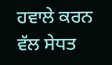ਹਵਾਲੇ ਕਰਨ ਵੱਲ ਸੇਧਤ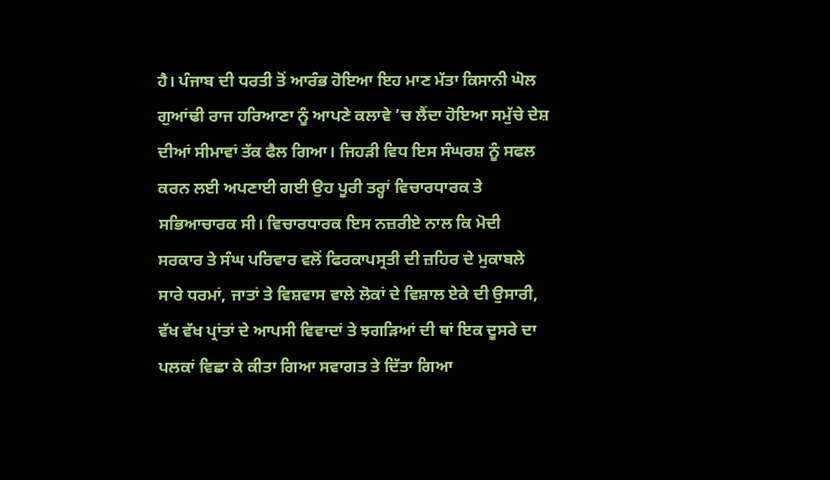ਹੈ। ਪੰਜਾਬ ਦੀ ਧਰਤੀ ਤੋਂ ਆਰੰਭ ਹੋਇਆ ਇਹ ਮਾਣ ਮੱਤਾ ਕਿਸਾਨੀ ਘੋਲ ਗੁਆਂਢੀ ਰਾਜ ਹਰਿਆਣਾ ਨੂੰ ਆਪਣੇ ਕਲਾਵੇ ’ਚ ਲੈਂਦਾ ਹੋਇਆ ਸਮੁੱਚੇ ਦੇਸ਼ ਦੀਆਂ ਸੀਮਾਵਾਂ ਤੱਕ ਫੈਲ ਗਿਆ। ਜਿਹੜੀ ਵਿਧ ਇਸ ਸੰਘਰਸ਼ ਨੂੰ ਸਫਲ ਕਰਨ ਲਈ ਅਪਣਾਈ ਗਈ ਉਹ ਪੂਰੀ ਤਰ੍ਹਾਂ ਵਿਚਾਰਧਾਰਕ ਤੇ ਸਭਿਆਚਾਰਕ ਸੀ। ਵਿਚਾਰਧਾਰਕ ਇਸ ਨਜ਼ਰੀਏ ਨਾਲ ਕਿ ਮੋਦੀ ਸਰਕਾਰ ਤੇ ਸੰਘ ਪਰਿਵਾਰ ਵਲੋਂ ਫਿਰਕਾਪਸ੍ਰਤੀ ਦੀ ਜ਼ਹਿਰ ਦੇ ਮੁਕਾਬਲੇ ਸਾਰੇ ਧਰਮਾਂ, ਜਾਤਾਂ ਤੇ ਵਿਸ਼ਵਾਸ ਵਾਲੇ ਲੋਕਾਂ ਦੇ ਵਿਸ਼ਾਲ ਏਕੇ ਦੀ ਉਸਾਰੀ, ਵੱਖ ਵੱਖ ਪ੍ਰਾਂਤਾਂ ਦੇ ਆਪਸੀ ਵਿਵਾਦਾਂ ਤੇ ਝਗੜਿਆਂ ਦੀ ਥਾਂ ਇਕ ਦੂਸਰੇ ਦਾ ਪਲਕਾਂ ਵਿਛਾ ਕੇ ਕੀਤਾ ਗਿਆ ਸਵਾਗਤ ਤੇ ਦਿੱਤਾ ਗਿਆ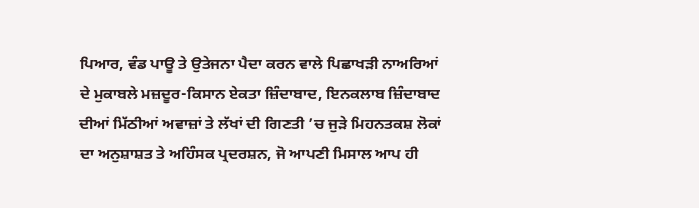ਪਿਆਰ, ਵੰਡ ਪਾਊ ਤੇ ਉਤੇਜਨਾ ਪੈਦਾ ਕਰਨ ਵਾਲੇ ਪਿਛਾਖੜੀ ਨਾਅਰਿਆਂ ਦੇ ਮੁਕਾਬਲੇ ਮਜ਼ਦੂਰ-ਕਿਸਾਨ ਏਕਤਾ ਜ਼ਿੰਦਾਬਾਦ, ਇਨਕਲਾਬ ਜ਼ਿੰਦਾਬਾਦ ਦੀਆਂ ਮਿੱਠੀਆਂ ਅਵਾਜ਼ਾਂ ਤੇ ਲੱਖਾਂ ਦੀ ਗਿਣਤੀ ’ਚ ਜੁੜੇ ਮਿਹਨਤਕਸ਼ ਲੋਕਾਂ ਦਾ ਅਨੁਸ਼ਾਸ਼ਤ ਤੇ ਅਹਿੰਸਕ ਪ੍ਰਦਰਸ਼ਨ, ਜੋ ਆਪਣੀ ਮਿਸਾਲ ਆਪ ਹੀ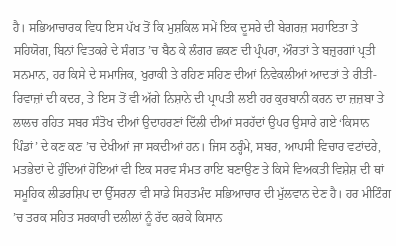ਹੈ। ਸਭਿਆਚਾਰਕ ਵਿਧ ਇਸ ਪੱਖ ਤੋਂ ਕਿ ਮੁਸ਼ਕਿਲ ਸਮੇਂ ਇਕ ਦੂਸਰੇ ਦੀ ਬੇਗਰਜ਼ ਸਹਾਇਤਾ ਤੇ ਸਹਿਯੋਗ, ਬਿਨਾਂ ਵਿਤਕਰੇ ਦੇ ਸੰਗਤ ’ਚ ਬੈਠ ਕੇ ਲੰਗਰ ਛਕਣ ਦੀ ਪ੍ਰੰਪਰਾ, ਔਰਤਾਂ ਤੇ ਬਜ਼ੁਰਗਾਂ ਪ੍ਰਤੀ ਸਨਮਾਨ, ਹਰ ਕਿਸੇ ਦੇ ਸਮਾਜਿਕ, ਖੁਰਾਕੀ ਤੇ ਰਹਿਣ ਸਹਿਣ ਦੀਆਂ ਨਿਵੇਕਲੀਆਂ ਆਦਤਾਂ ਤੇ ਰੀਤੀ-ਰਿਵਾਜ਼ਾਂ ਦੀ ਕਦਰ, ਤੇ ਇਸ ਤੋਂ ਵੀ ਅੱਗੇ ਨਿਸ਼ਾਨੇ ਦੀ ਪ੍ਰਾਪਤੀ ਲਈ ਹਰ ਕੁਰਬਾਨੀ ਕਰਨ ਦਾ ਜ਼ਜ਼ਬਾ ਤੇ ਲਾਲਚ ਰਹਿਤ ਸਬਰ ਸੰਤੋਖ ਦੀਆਂ ਉਦਾਹਰਣਾਂ ਦਿੱਲੀ ਦੀਆਂ ਸਰਹੱਦਾਂ ਉਪਰ ਉਸਾਰੇ ਗਏ ‘ਕਿਸਾਨ ਪਿੰਡਾਂ’ ਦੇ ਕਣ ਕਣ ’ਚ ਦੇਖੀਆਂ ਜਾ ਸਕਦੀਆਂ ਹਨ। ਜਿਸ ਠਰ੍ਹੰਮੇ, ਸਬਰ, ਆਪਸੀ ਵਿਚਾਰ ਵਟਾਂਦਰੇ, ਮਤਭੇਦਾਂ ਦੇ ਹੁੰਦਿਆਂ ਹੋਇਆਂ ਵੀ ਇਕ ਸਰਵ ਸੰਮਤ ਰਾਇ ਬਣਾਉਣ ਤੇ ਕਿਸੇ ਵਿਅਕਤੀ ਵਿਸ਼ੇਸ਼ ਦੀ ਥਾਂ ਸਮੂਹਿਕ ਲੀਡਰਸ਼ਿਪ ਦਾ ਉੱਸਰਨਾ ਵੀ ਸਾਡੇ ਸਿਹਤਮੰਦ ਸਭਿਆਚਾਰ ਦੀ ਮੁੱਲਵਾਨ ਦੇਣ ਹੈ। ਹਰ ਮੀਟਿੰਗ ’ਚ ਤਰਕ ਸਹਿਤ ਸਰਕਾਰੀ ਦਲੀਲਾਂ ਨੂੰ ਰੱਦ ਕਰਕੇ ਕਿਸਾਨ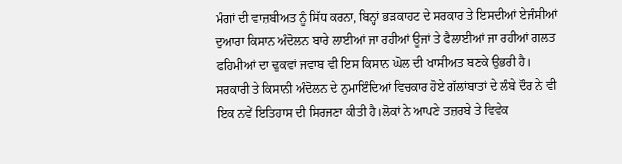ਮੰਗਾਂ ਦੀ ਵਾਜ਼ਬੀਅਤ ਨੂੰ ਸਿੱਧ ਕਰਨਾ, ਬਿਨ੍ਹਾਂ ਭੜਕਾਹਟ ਦੇ ਸਰਕਾਰ ਤੇ ਇਸਦੀਆਂ ਏਜੰਸੀਆਂ ਦੁਆਰਾ ਕਿਸਾਨ ਅੰਦੋਲਨ ਬਾਰੇ ਲਾਈਆਂ ਜਾ ਰਹੀਆਂ ਊਜਾਂ ਤੇ ਫੈਲਾਈਆਂ ਜਾ ਰਹੀਆਂ ਗਲਤ ਫਹਿਮੀਆਂ ਦਾ ਢੁਕਵਾਂ ਜਵਾਬ ਵੀ ਇਸ ਕਿਸਾਨ ਘੋਲ ਦੀ ਖਾਸੀਅਤ ਬਣਕੇ ਉਭਰੀ ਹੈ। ਸਰਕਾਰੀ ਤੇ ਕਿਸਾਨੀ ਅੰਦੋਲਨ ਦੇ ਨੁਮਾਇੰਦਿਆਂ ਵਿਚਕਾਰ ਹੋਏ ਗੱਲਾਂਬਾਤਾਂ ਦੇ ਲੰਬੇ ਦੌਰ ਨੇ ਵੀ ਇਕ ਨਵੇਂ ਇਤਿਹਾਸ ਦੀ ਸਿਰਜਣਾ ਕੀਤੀ ਹੈ।ਲੋਕਾਂ ਨੇ ਆਪਣੇ ਤਜ਼ਰਬੇ ਤੇ ਵਿਵੇਕ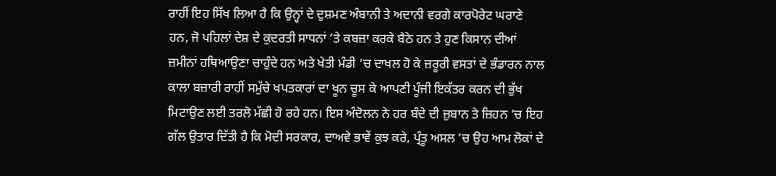ਰਾਹੀਂ ਇਹ ਸਿੱਖ ਲਿਆ ਹੈ ਕਿ ਉਨ੍ਹਾਂ ਦੇ ਦੁਸ਼ਮਣ ਅੰਬਾਨੀ ਤੇ ਅਦਾਨੀ ਵਰਗੇ ਕਾਰਪੋਰੇਟ ਘਰਾਣੇ ਹਨ, ਜੋ ਪਹਿਲਾਂ ਦੇਸ਼ ਦੇ ਕੁਦਰਤੀ ਸਾਧਨਾਂ ’ਤੇ ਕਬਜ਼ਾ ਕਰਕੇ ਬੈਠੇ ਹਨ ਤੇ ਹੁਣ ਕਿਸਾਨ ਦੀਆਂ ਜ਼ਮੀਨਾਂ ਹਥਿਆਉਣਾ ਚਾਹੁੰਦੇ ਹਨ ਅਤੇ ਖੇਤੀ ਮੰਡੀ ’ਚ ਦਾਖਲ ਹੋ ਕੇ ਜ਼ਰੂਰੀ ਵਸਤਾਂ ਦੇ ਭੰਡਾਰਨ ਨਾਲ ਕਾਲਾ ਬਜ਼ਾਰੀ ਰਾਹੀਂ ਸਮੁੱਚੇ ਖਪਤਕਾਰਾਂ ਦਾ ਖੂਨ ਚੂਸ ਕੇ ਆਪਣੀ ਪੂੰਜੀ ਇਕੱਤਰ ਕਰਨ ਦੀ ਭੁੱਖ ਮਿਟਾਉਣ ਲਈ ਤਰਲੋ ਮੱਛੀ ਹੋ ਰਹੇ ਹਨ। ਇਸ ਅੰਦੋਲਨ ਨੇ ਹਰ ਬੰਦੇ ਦੀ ਜ਼ੁਬਾਨ ਤੇ ਜ਼ਿਹਨ ’ਚ ਇਹ ਗੱਲ ਉਤਾਰ ਦਿੱਤੀ ਹੈ ਕਿ ਮੋਦੀ ਸਰਕਾਰ, ਦਾਅਵੇ ਭਾਵੇਂ ਕੁਝ ਕਰੇ, ਪ੍ਰੰਤੂ ਅਸਲ ’ਚ ਉਹ ਆਮ ਲੋਕਾਂ ਦੇ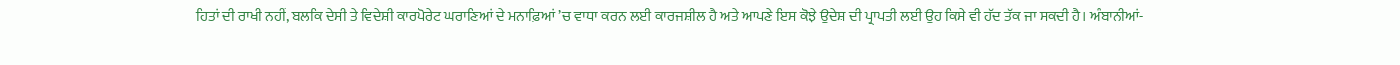ਹਿਤਾਂ ਦੀ ਰਾਖੀ ਨਹੀਂ, ਬਲਕਿ ਦੇਸੀ ਤੇ ਵਿਦੇਸ਼ੀ ਕਾਰਪੋਰੇਟ ਘਰਾਣਿਆਂ ਦੇ ਮਨਾਫ਼ਿਆਂ ’ਚ ਵਾਧਾ ਕਰਨ ਲਈ ਕਾਰਜਸ਼ੀਲ ਹੈ ਅਤੇ ਆਪਣੇ ਇਸ ਕੋਝੇ ਉਦੇਸ਼ ਦੀ ਪ੍ਰਾਪਤੀ ਲਈ ਉਹ ਕਿਸੇ ਵੀ ਹੱਦ ਤੱਕ ਜਾ ਸਕਦੀ ਹੈ। ਅੰਬਾਨੀਆਂ-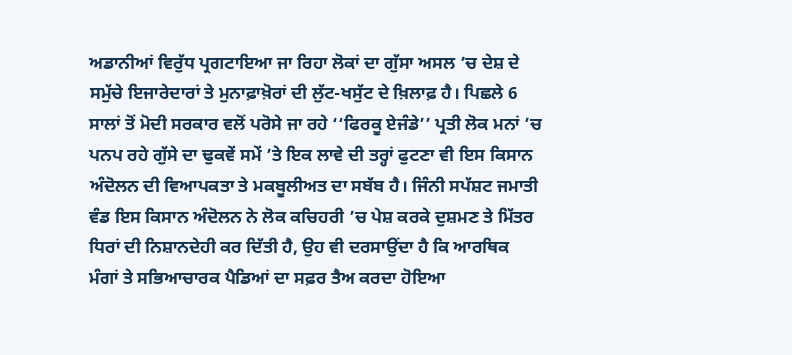ਅਡਾਨੀਆਂ ਵਿਰੁੱਧ ਪ੍ਰਗਟਾਇਆ ਜਾ ਰਿਹਾ ਲੋਕਾਂ ਦਾ ਗੁੱਸਾ ਅਸਲ ’ਚ ਦੇਸ਼ ਦੇ ਸਮੁੱਚੇ ਇਜਾਰੇਦਾਰਾਂ ਤੇ ਮੁਨਾਫ਼ਾਖ਼ੋਰਾਂ ਦੀ ਲੁੱਟ-ਖਸੁੱਟ ਦੇ ਖ਼ਿਲਾਫ਼ ਹੈ। ਪਿਛਲੇ 6 ਸਾਲਾਂ ਤੋਂ ਮੋਦੀ ਸਰਕਾਰ ਵਲੋਂ ਪਰੋਸੇ ਜਾ ਰਹੇ ‘‘ਫਿਰਕੂ ਏਜੰਡੇ’’ ਪ੍ਰਤੀ ਲੋਕ ਮਨਾਂ ’ਚ ਪਨਪ ਰਹੇ ਗੁੱਸੇ ਦਾ ਢੁਕਵੇਂ ਸਮੇਂ ’ਤੇ ਇਕ ਲਾਵੇ ਦੀ ਤਰ੍ਹਾਂ ਫੁਟਣਾ ਵੀ ਇਸ ਕਿਸਾਨ ਅੰਦੋਲਨ ਦੀ ਵਿਆਪਕਤਾ ਤੇ ਮਕਬੂਲੀਅਤ ਦਾ ਸਬੱਬ ਹੈ। ਜਿੰਨੀ ਸਪੱਸ਼ਟ ਜਮਾਤੀ ਵੰਡ ਇਸ ਕਿਸਾਨ ਅੰਦੋਲਨ ਨੇ ਲੋਕ ਕਚਿਹਰੀ ’ਚ ਪੇਸ਼ ਕਰਕੇ ਦੁਸ਼ਮਣ ਤੇ ਮਿੱਤਰ ਧਿਰਾਂ ਦੀ ਨਿਸ਼ਾਨਦੇਹੀ ਕਰ ਦਿੱਤੀ ਹੈ, ਉਹ ਵੀ ਦਰਸਾਉਂਦਾ ਹੈ ਕਿ ਆਰਥਿਕ ਮੰਗਾਂ ਤੇ ਸਭਿਆਚਾਰਕ ਪੈਡਿਆਂ ਦਾ ਸਫ਼ਰ ਤੈਅ ਕਰਦਾ ਹੋਇਆ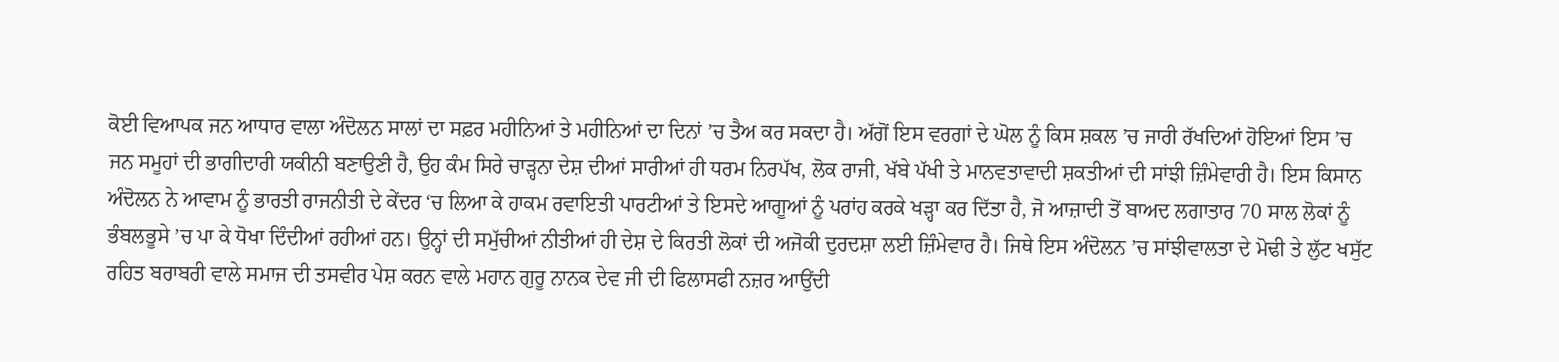ਕੋਈ ਵਿਆਪਕ ਜਨ ਆਧਾਰ ਵਾਲਾ ਅੰਦੋਲਨ ਸਾਲਾਂ ਦਾ ਸਫ਼ਰ ਮਹੀਨਿਆਂ ਤੇ ਮਹੀਨਿਆਂ ਦਾ ਦਿਨਾਂ ’ਚ ਤੈਅ ਕਰ ਸਕਦਾ ਹੈ। ਅੱਗੋਂ ਇਸ ਵਰਗਾਂ ਦੇ ਘੋਲ ਨੂੰ ਕਿਸ ਸ਼ਕਲ ’ਚ ਜਾਰੀ ਰੱਖਦਿਆਂ ਹੋਇਆਂ ਇਸ ’ਚ ਜਨ ਸਮੂਹਾਂ ਦੀ ਭਾਗੀਦਾਰੀ ਯਕੀਨੀ ਬਣਾਉਣੀ ਹੈ, ਉਹ ਕੰਮ ਸਿਰੇ ਚਾੜ੍ਹਨਾ ਦੇਸ਼ ਦੀਆਂ ਸਾਰੀਆਂ ਹੀ ਧਰਮ ਨਿਰਪੱਖ, ਲੋਕ ਰਾਜੀ, ਖੱਬੇ ਪੱਖੀ ਤੇ ਮਾਨਵਤਾਵਾਦੀ ਸ਼ਕਤੀਆਂ ਦੀ ਸਾਂਝੀ ਜ਼ਿੰਮੇਵਾਰੀ ਹੈ। ਇਸ ਕਿਸਾਨ ਅੰਦੋਲਨ ਨੇ ਆਵਾਮ ਨੂੰ ਭਾਰਤੀ ਰਾਜਨੀਤੀ ਦੇ ਕੇਂਦਰ ‘ਚ ਲਿਆ ਕੇ ਹਾਕਮ ਰਵਾਇਤੀ ਪਾਰਟੀਆਂ ਤੇ ਇਸਦੇ ਆਗੂਆਂ ਨੂੰ ਪਰਾਂਹ ਕਰਕੇ ਖੜ੍ਹਾ ਕਰ ਦਿੱਤਾ ਹੈ, ਜੋ ਆਜ਼ਾਦੀ ਤੋਂ ਬਾਅਦ ਲਗਾਤਾਰ 70 ਸਾਲ ਲੋਕਾਂ ਨੂੰ ਭੰਬਲਭੂਸੇ ’ਚ ਪਾ ਕੇ ਧੋਖਾ ਦਿੰਦੀਆਂ ਰਹੀਆਂ ਹਨ। ਉਨ੍ਹਾਂ ਦੀ ਸਮੁੱਚੀਆਂ ਨੀਤੀਆਂ ਹੀ ਦੇਸ਼ ਦੇ ਕਿਰਤੀ ਲੋਕਾਂ ਦੀ ਅਜੋਕੀ ਦੁਰਦਸ਼ਾ ਲਈ ਜ਼ਿੰਮੇਵਾਰ ਹੈ। ਜਿਥੇ ਇਸ ਅੰਦੋਲਨ ’ਚ ਸਾਂਝੀਵਾਲਤਾ ਦੇ ਮੋਢੀ ਤੇ ਲੁੱਟ ਖਸੁੱਟ ਰਹਿਤ ਬਰਾਬਰੀ ਵਾਲੇ ਸਮਾਜ ਦੀ ਤਸਵੀਰ ਪੇਸ਼ ਕਰਨ ਵਾਲੇ ਮਹਾਨ ਗੁਰੂ ਨਾਨਕ ਦੇਵ ਜੀ ਦੀ ਫਿਲਾਸਫੀ ਨਜ਼ਰ ਆਉਂਦੀ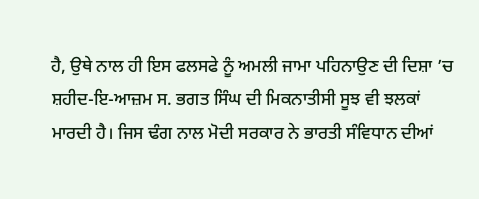ਹੈ, ਉਥੇ ਨਾਲ ਹੀ ਇਸ ਫਲਸਫੇ ਨੂੰ ਅਮਲੀ ਜਾਮਾ ਪਹਿਨਾਉਣ ਦੀ ਦਿਸ਼ਾ ’ਚ ਸ਼ਹੀਦ-ਇ-ਆਜ਼ਮ ਸ. ਭਗਤ ਸਿੰਘ ਦੀ ਮਿਕਨਾਤੀਸੀ ਸੂਝ ਵੀ ਝਲਕਾਂ ਮਾਰਦੀ ਹੈ। ਜਿਸ ਢੰਗ ਨਾਲ ਮੋਦੀ ਸਰਕਾਰ ਨੇ ਭਾਰਤੀ ਸੰਵਿਧਾਨ ਦੀਆਂ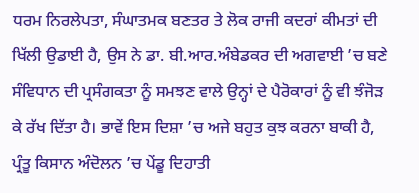ਧਰਮ ਨਿਰਲੇਪਤਾ, ਸੰਘਾਤਮਕ ਬਣਤਰ ਤੇ ਲੋਕ ਰਾਜੀ ਕਦਰਾਂ ਕੀਮਤਾਂ ਦੀ ਖਿੱਲੀ ਉਡਾਈ ਹੈ, ਉਸ ਨੇ ਡਾ. ਬੀ.ਆਰ.ਅੰਬੇਡਕਰ ਦੀ ਅਗਵਾਈ ’ਚ ਬਣੇ ਸੰਵਿਧਾਨ ਦੀ ਪ੍ਰਸੰਗਕਤਾ ਨੂੰ ਸਮਝਣ ਵਾਲੇ ਉਨ੍ਹਾਂ ਦੇ ਪੈਰੋਕਾਰਾਂ ਨੂੰ ਵੀ ਝੰਜੋੜ ਕੇ ਰੱਖ ਦਿੱਤਾ ਹੈ। ਭਾਵੇਂ ਇਸ ਦਿਸ਼ਾ ’ਚ ਅਜੇ ਬਹੁਤ ਕੁਝ ਕਰਨਾ ਬਾਕੀ ਹੈ, ਪ੍ਰੰਤੂ ਕਿਸਾਨ ਅੰਦੋਲਨ ’ਚ ਪੇਂਡੂ ਦਿਹਾਤੀ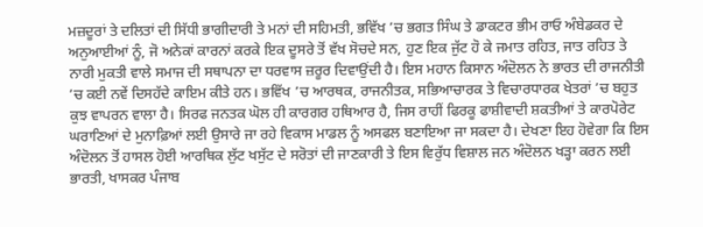ਮਜ਼ਦੂਰਾਂ ਤੇ ਦਲਿਤਾਂ ਦੀ ਸਿੱਧੀ ਭਾਗੀਦਾਰੀ ਤੇ ਮਨਾਂ ਦੀ ਸਹਿਮਤੀ, ਭਵਿੱਖ ’ਚ ਭਗਤ ਸਿੰਘ ਤੇ ਡਾਕਟਰ ਭੀਮ ਰਾਓ ਅੰਬੇਡਕਰ ਦੇ ਅਨੁਆਈਆਂ ਨੂੰ, ਜੋ ਅਨੇਕਾਂ ਕਾਰਨਾਂ ਕਰਕੇ ਇਕ ਦੂਸਰੇ ਤੋਂ ਵੱਖ ਸੋਚਦੇ ਸਨ, ਹੁਣ ਇਕ ਜੁੱਟ ਹੋ ਕੇ ਜਮਾਤ ਰਹਿਤ, ਜਾਤ ਰਹਿਤ ਤੇ ਨਾਰੀ ਮੁਕਤੀ ਵਾਲੇ ਸਮਾਜ ਦੀ ਸਥਾਪਨਾ ਦਾ ਧਰਵਾਸ ਜ਼ਰੂਰ ਦਿਵਾਉਂਦੀ ਹੈ। ਇਸ ਮਹਾਨ ਕਿਸਾਨ ਅੰਦੋਲਨ ਨੇ ਭਾਰਤ ਦੀ ਰਾਜਨੀਤੀ ’ਚ ਕਈ ਨਵੇਂ ਦਿਸਹੱਦੇ ਕਾਇਮ ਕੀਤੇ ਹਨ। ਭਵਿੱਖ ’ਚ ਆਰਥਕ, ਰਾਜਨੀਤਕ, ਸਭਿਆਚਾਰਕ ਤੇ ਵਿਚਾਰਧਾਰਕ ਖੇਤਰਾਂ ’ਚ ਬਹੁਤ ਕੁਝ ਵਾਪਰਨ ਵਾਲਾ ਹੈ। ਸਿਰਫ ਜਨਤਕ ਘੋਲ ਹੀ ਕਾਰਗਰ ਹਥਿਆਰ ਹੈ, ਜਿਸ ਰਾਹੀਂ ਫਿਰਕੂ ਫਾਸ਼ੀਵਾਦੀ ਸ਼ਕਤੀਆਂ ਤੇ ਕਾਰਪੋਰੇਟ ਘਰਾਣਿਆਂ ਦੇ ਮੁਨਾਫ਼ਿਆਂ ਲਈ ਉਸਾਰੇ ਜਾ ਰਹੇ ਵਿਕਾਸ ਮਾਡਲ ਨੂੰ ਅਸਫਲ ਬਣਾਇਆ ਜਾ ਸਕਦਾ ਹੈ। ਦੇਖਣਾ ਇਹ ਹੋਵੇਗਾ ਕਿ ਇਸ ਅੰਦੋਲਨ ਤੋਂ ਹਾਸਲ ਹੋਈ ਆਰਥਿਕ ਲੁੱਟ ਖਸੁੱਟ ਦੇ ਸਰੋਤਾਂ ਦੀ ਜਾਣਕਾਰੀ ਤੇ ਇਸ ਵਿਰੁੱਧ ਵਿਸ਼ਾਲ ਜਨ ਅੰਦੋਲਨ ਖੜ੍ਹਾ ਕਰਨ ਲਈ ਭਾਰਤੀ, ਖਾਸਕਰ ਪੰਜਾਬ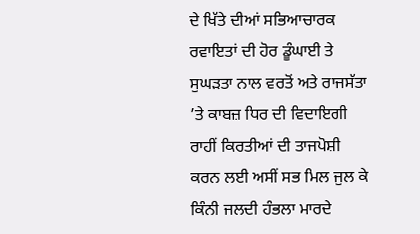ਦੇ ਖਿੱਤੇ ਦੀਆਂ ਸਭਿਆਚਾਰਕ ਰਵਾਇਤਾਂ ਦੀ ਹੋਰ ਡੂੰਘਾਈ ਤੇ ਸੁਘੜਤਾ ਨਾਲ ਵਰਤੋਂ ਅਤੇ ਰਾਜਸੱਤਾ ’ਤੇ ਕਾਬਜ਼ ਧਿਰ ਦੀ ਵਿਦਾਇਗੀ ਰਾਹੀਂ ਕਿਰਤੀਆਂ ਦੀ ਤਾਜਪੋਸ਼ੀ ਕਰਨ ਲਈ ਅਸੀਂ ਸਭ ਮਿਲ ਜੁਲ ਕੇ ਕਿੰਨੀ ਜਲਦੀ ਹੰਭਲਾ ਮਾਰਦੇ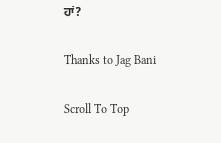ਹਾਂ?

Thanks to Jag Bani

Scroll To Top